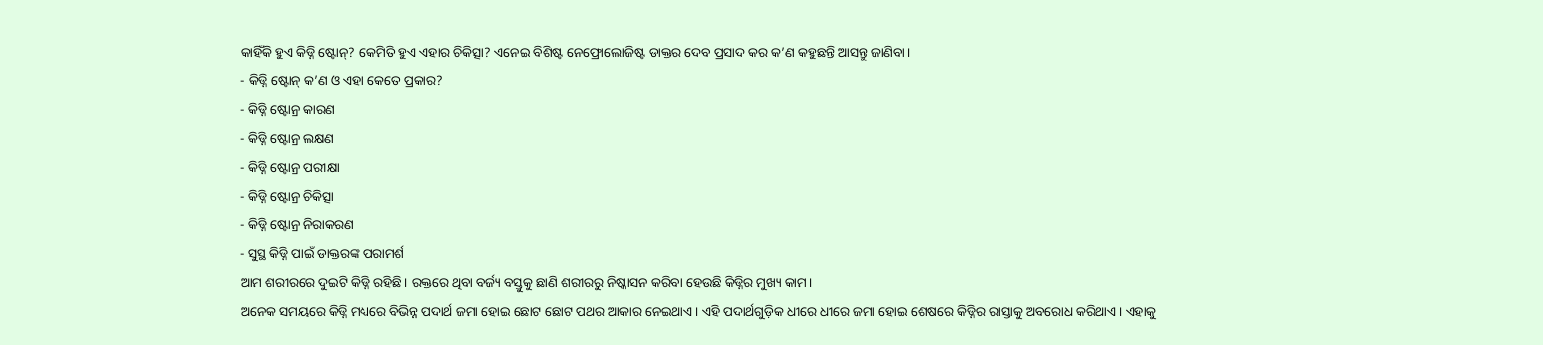କାହିଁକି ହୁଏ କିଡ୍ନି ଷ୍ଟୋନ୍? କେମିତି ହୁଏ ଏହାର ଚିକିତ୍ସା? ଏନେଇ ବିଶିଷ୍ଟ ନେଫ୍ରୋଲୋଜିଷ୍ଟ ଡାକ୍ତର ଦେବ ପ୍ରସାଦ କର କ’ଣ କହୁଛନ୍ତି ଆସନ୍ତୁ ଜାଣିବା।
- କିଡ୍ନି ଷ୍ଟୋନ୍ କ’ଣ ଓ ଏହା କେତେ ପ୍ରକାର?
- କିଡ୍ନି ଷ୍ଟୋନ୍ର କାରଣ
- କିଡ୍ନି ଷ୍ଟୋନ୍ର ଲକ୍ଷଣ
- କିଡ୍ନି ଷ୍ଟୋନ୍ର ପରୀକ୍ଷା
- କିଡ୍ନି ଷ୍ଟୋନ୍ର ଚିକିତ୍ସା
- କିଡ୍ନି ଷ୍ଟୋନ୍ର ନିରାକରଣ
- ସୁସ୍ଥ କିଡ୍ନି ପାଇଁ ଡାକ୍ତରଙ୍କ ପରାମର୍ଶ
ଆମ ଶରୀରରେ ଦୁଇଟି କିଡ୍ନି ରହିଛି। ରକ୍ତରେ ଥିବା ବର୍ଜ୍ୟ ବସ୍ତୁକୁ ଛାଣି ଶରୀରରୁ ନିଷ୍କାସନ କରିବା ହେଉଛି କିଡ୍ନିର ମୁଖ୍ୟ କାମ।
ଅନେକ ସମୟରେ କିଡ୍ନି ମଧ୍ୟରେ ବିଭିନ୍ନ ପଦାର୍ଥ ଜମା ହୋଇ ଛୋଟ ଛୋଟ ପଥର ଆକାର ନେଇଥାଏ। ଏହି ପଦାର୍ଥଗୁଡ଼ିକ ଧୀରେ ଧୀରେ ଜମା ହୋଇ ଶେଷରେ କିଡ୍ନିର ରାସ୍ତାକୁ ଅବରୋଧ କରିଥାଏ। ଏହାକୁ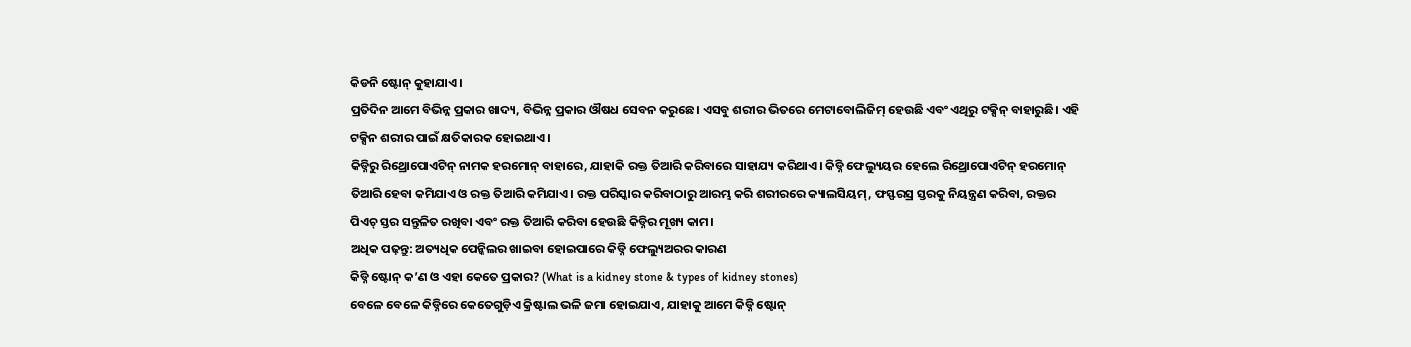କିଡନି ଷ୍ଟୋନ୍ କୁହାଯାଏ।
ପ୍ରତିଦିନ ଆମେ ବିଭିନ୍ନ ପ୍ରକାର ଖାଦ୍ୟ, ବିଭିନ୍ନ ପ୍ରକାର ଔଷଧ ସେବନ କରୁଛେ। ଏସବୁ ଶରୀର ଭିତରେ ମେଟାବୋଲିଜିମ୍ ହେଉଛି ଏବଂ ଏଥିରୁ ଟକ୍ସିନ୍ ବାହାରୁଛି। ଏହି ଟକ୍ସିନ ଶରୀର ପାଇଁ କ୍ଷତିକାରକ ହୋଇଥାଏ।
କିଡ୍ନିରୁ ରିଥ୍ରୋପୋଏଟିନ୍ ନାମକ ହରମୋନ୍ ବାହାରେ, ଯାହାକି ରକ୍ତ ତିଆରି କରିବାରେ ସାହାଯ୍ୟ କରିଥାଏ। କିଡ୍ନି ଫେଲ୍ୟୁୟର ହେଲେ ରିଥ୍ରୋପୋଏଟିନ୍ ହରମୋନ୍ ତିଆରି ହେବା କମିଯାଏ ଓ ରକ୍ତ ତିଆରି କମିଯାଏ। ରକ୍ତ ପରିସ୍କାର କରିବାଠାରୁ ଆରମ୍ଭ କରି ଶରୀରରେ କ୍ୟାଲସିୟମ୍, ଫସ୍ଫରସ୍ର ସ୍ତରକୁ ନିୟନ୍ତ୍ରଣ କରିବା, ରକ୍ତର ପିଏଚ୍ ସ୍ତର ସନ୍ତୁଳିତ ରଖିବା ଏବଂ ରକ୍ତ ତିଆରି କରିବା ହେଉଛି କିଡ୍ନିର ମୂଖ୍ୟ କାମ।
ଅଧିକ ପଢ଼ନ୍ତୁ: ଅତ୍ୟଧିକ ପେନ୍କିଲର ଖାଇବା ହୋଇପାରେ କିଡ୍ନି ଫେଲ୍ୟୁଅରର କାରଣ
କିଡ୍ନି ଷ୍ଟୋନ୍ କ’ଣ ଓ ଏହା କେତେ ପ୍ରକାର? (What is a kidney stone & types of kidney stones)
ବେଳେ ବେଳେ କିଡ୍ନିରେ କେତେଗୁଡ଼ିଏ କ୍ରିଷ୍ଟାଲ ଭଳି ଜମା ହୋଇଯାଏ, ଯାହାକୁ ଆମେ କିଡ୍ନି ଷ୍ଟୋନ୍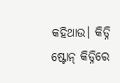କହିଥାଉ। କିଡ୍ନି ଷ୍ଟୋନ୍ କିଡ୍ନିରେ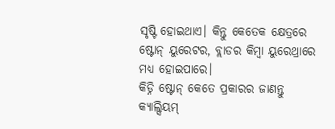ସୃଷ୍ଟି ହୋଇଥାଏ। କିନ୍ତୁ କେତେକ କ୍ଷେତ୍ରରେ ଷ୍ଟୋନ୍ ୟୁରେଟର, ବ୍ଲାଡର କିମ୍ବା ୟୁରେଥ୍ରାରେ ମଧ୍ୟ ହୋଇପାରେ।
କିଡ୍ନି ଷ୍ଟୋନ୍ କେତେ ପ୍ରକାରର ଜାଣନ୍ତୁ
କ୍ୟାଲ୍ସିୟମ୍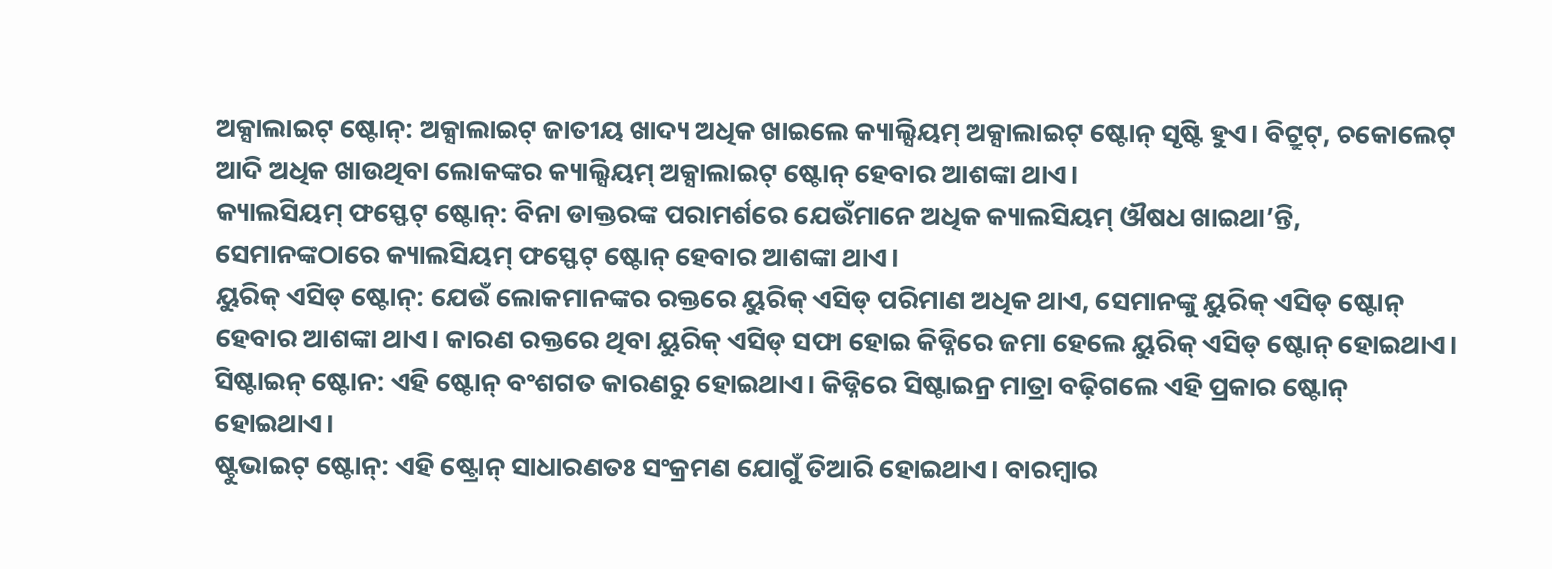ଅକ୍ସାଲାଇଟ୍ ଷ୍ଟୋନ୍: ଅକ୍ସାଲାଇଟ୍ ଜାତୀୟ ଖାଦ୍ୟ ଅଧିକ ଖାଇଲେ କ୍ୟାଲ୍ସିୟମ୍ ଅକ୍ସାଲାଇଟ୍ ଷ୍ଟୋନ୍ ସୃଷ୍ଟି ହୁଏ। ବିଟ୍ରୁଟ୍, ଚକୋଲେଟ୍ ଆଦି ଅଧିକ ଖାଉଥିବା ଲୋକଙ୍କର କ୍ୟାଲ୍ସିୟମ୍ ଅକ୍ସାଲାଇଟ୍ ଷ୍ଟୋନ୍ ହେବାର ଆଶଙ୍କା ଥାଏ।
କ୍ୟାଲସିୟମ୍ ଫସ୍ଫେଟ୍ ଷ୍ଟୋନ୍: ବିନା ଡାକ୍ତରଙ୍କ ପରାମର୍ଶରେ ଯେଉଁମାନେ ଅଧିକ କ୍ୟାଲସିୟମ୍ ଔଷଧ ଖାଇଥା’ନ୍ତି, ସେମାନଙ୍କଠାରେ କ୍ୟାଲସିୟମ୍ ଫସ୍ଫେଟ୍ ଷ୍ଟୋନ୍ ହେବାର ଆଶଙ୍କା ଥାଏ।
ୟୁରିକ୍ ଏସିଡ୍ ଷ୍ଟୋନ୍: ଯେଉଁ ଲୋକମାନଙ୍କର ରକ୍ତରେ ୟୁରିକ୍ ଏସିଡ୍ ପରିମାଣ ଅଧିକ ଥାଏ, ସେମାନଙ୍କୁ ୟୁରିକ୍ ଏସିଡ୍ ଷ୍ଟୋନ୍ ହେବାର ଆଶଙ୍କା ଥାଏ। କାରଣ ରକ୍ତରେ ଥିବା ୟୁରିକ୍ ଏସିଡ୍ ସଫା ହୋଇ କିଡ୍ନିରେ ଜମା ହେଲେ ୟୁରିକ୍ ଏସିଡ୍ ଷ୍ଟୋନ୍ ହୋଇଥାଏ।
ସିଷ୍ଟାଇନ୍ ଷ୍ଟୋନ: ଏହି ଷ୍ଟୋନ୍ ବଂଶଗତ କାରଣରୁ ହୋଇଥାଏ। କିଡ୍ନିରେ ସିଷ୍ଟାଇନ୍ର ମାତ୍ରା ବଢ଼ିଗଲେ ଏହି ପ୍ରକାର ଷ୍ଟୋନ୍ ହୋଇଥାଏ।
ଷ୍ଟୁଭାଇଟ୍ ଷ୍ଟୋନ୍: ଏହି ଷ୍ଟ୍ରୋନ୍ ସାଧାରଣତଃ ସଂକ୍ରମଣ ଯୋଗୁଁ ତିଆରି ହୋଇଥାଏ। ବାରମ୍ବାର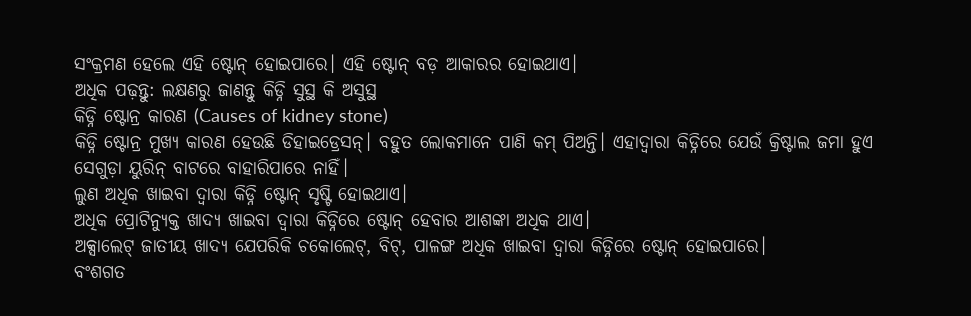ସଂକ୍ରମଣ ହେଲେ ଏହି ଷ୍ଟୋନ୍ ହୋଇପାରେ। ଏହି ଷ୍ଟୋନ୍ ବଡ଼ ଆକାରର ହୋଇଥାଏ।
ଅଧିକ ପଢ଼ନ୍ତୁ: ଲକ୍ଷଣରୁ ଜାଣନ୍ତୁ କିଡ୍ନି ସୁସ୍ଥ କି ଅସୁସ୍ଥ
କିଡ୍ନି ଷ୍ଟୋନ୍ର କାରଣ (Causes of kidney stone)
କିଡ୍ନି ଷ୍ଟୋନ୍ର ମୁଖ୍ୟ କାରଣ ହେଉଛି ଡିହାଇଡ୍ରେସନ୍। ବହୁତ ଲୋକମାନେ ପାଣି କମ୍ ପିଅନ୍ତି। ଏହାଦ୍ୱାରା କିଡ୍ନିରେ ଯେଉଁ କ୍ରିଷ୍ଟାଲ ଜମା ହୁଏ ସେଗୁଡ଼ା ୟୁରିନ୍ ବାଟରେ ବାହାରିପାରେ ନାହିଁ।
ଲୁଣ ଅଧିକ ଖାଇବା ଦ୍ୱାରା କିଡ୍ନି ଷ୍ଟୋନ୍ ସୃଷ୍ଟି ହୋଇଥାଏ।
ଅଧିକ ପ୍ରୋଟିନ୍ଯୁକ୍ତ ଖାଦ୍ୟ ଖାଇବା ଦ୍ୱାରା କିଡ୍ନିରେ ଷ୍ଟୋନ୍ ହେବାର ଆଶଙ୍କା ଅଧିକ ଥାଏ।
ଅକ୍ସାଲେଟ୍ ଜାତୀୟ ଖାଦ୍ୟ ଯେପରିକି ଚକୋଲେଟ୍, ବିଟ୍, ପାଳଙ୍ଗ ଅଧିକ ଖାଇବା ଦ୍ୱାରା କିଡ୍ନିରେ ଷ୍ଟୋନ୍ ହୋଇପାରେ।
ବଂଶଗତ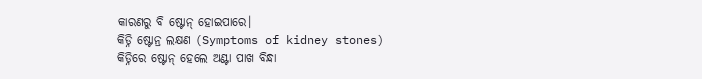କାରଣରୁ ବି ଷ୍ଟୋନ୍ ହୋଇପାରେ।
କିଡ୍ନି ଷ୍ଟୋନ୍ର ଲକ୍ଷଣ (Symptoms of kidney stones)
କିଡ୍ନିରେ ଷ୍ଟୋନ୍ ହେଲେ ଅଣ୍ଟା ପାଖ ବିନ୍ଧା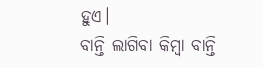ହୁଏ।
ବାନ୍ତି ଲାଗିବା କିମ୍ବା ବାନ୍ତି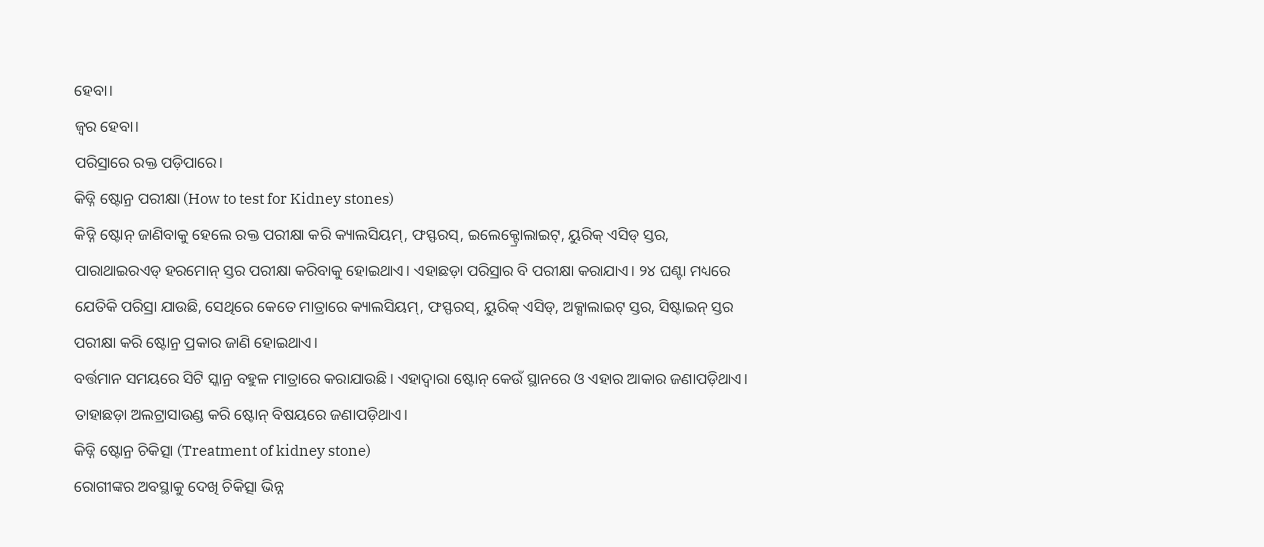ହେବା।
ଜ୍ୱର ହେବା।
ପରିସ୍ରାରେ ରକ୍ତ ପଡ଼ିପାରେ।
କିଡ୍ନି ଷ୍ଟୋନ୍ର ପରୀକ୍ଷା (How to test for Kidney stones)
କିଡ୍ନି ଷ୍ଟୋନ୍ ଜାଣିବାକୁ ହେଲେ ରକ୍ତ ପରୀକ୍ଷା କରି କ୍ୟାଲସିୟମ୍, ଫସ୍ଫରସ୍, ଇଲେକ୍ଟ୍ରୋଲାଇଟ୍, ୟୁରିକ୍ ଏସିଡ୍ ସ୍ତର, ପାରାଥାଇରଏଡ୍ ହରମୋନ୍ ସ୍ତର ପରୀକ୍ଷା କରିବାକୁ ହୋଇଥାଏ। ଏହାଛଡ଼ା ପରିସ୍ରାର ବି ପରୀକ୍ଷା କରାଯାଏ। ୨୪ ଘଣ୍ଟା ମଧ୍ୟରେ ଯେତିକି ପରିସ୍ରା ଯାଉଛି, ସେଥିରେ କେତେ ମାତ୍ରାରେ କ୍ୟାଲସିୟମ୍, ଫସ୍ଫରସ୍, ୟୁରିକ୍ ଏସିଡ୍, ଅକ୍ସାଲାଇଟ୍ ସ୍ତର, ସିଷ୍ଟାଇନ୍ ସ୍ତର ପରୀକ୍ଷା କରି ଷ୍ଟୋନ୍ର ପ୍ରକାର ଜାଣି ହୋଇଥାଏ।
ବର୍ତ୍ତମାନ ସମୟରେ ସିଟି ସ୍କାନ୍ର ବହୁଳ ମାତ୍ରାରେ କରାଯାଉଛି। ଏହାଦ୍ୱାରା ଷ୍ଟୋନ୍ କେଉଁ ସ୍ଥାନରେ ଓ ଏହାର ଆକାର ଜଣାପଡ଼ିଥାଏ। ତାହାଛଡ଼ା ଅଲଟ୍ରାସାଉଣ୍ଡ କରି ଷ୍ଟୋନ୍ ବିଷୟରେ ଜଣାପଡ଼ିଥାଏ।
କିଡ୍ନି ଷ୍ଟୋନ୍ର ଚିକିତ୍ସା (Treatment of kidney stone)
ରୋଗୀଙ୍କର ଅବସ୍ଥାକୁ ଦେଖି ଚିକିତ୍ସା ଭିନ୍ନ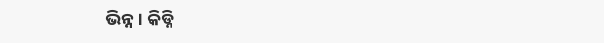ଭିନ୍ନ। କିଡ୍ନି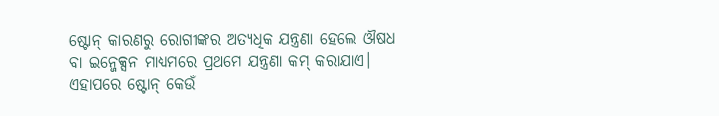ଷ୍ଟୋନ୍ କାରଣରୁ ରୋଗୀଙ୍କର ଅତ୍ୟଧିକ ଯନ୍ତ୍ରଣା ହେଲେ ଔଷଧ ବା ଇନ୍ଜେକ୍ସନ ମାଧ୍ୟମରେ ପ୍ରଥମେ ଯନ୍ତ୍ରଣା କମ୍ କରାଯାଏ। ଏହାପରେ ଷ୍ଟୋନ୍ କେଉଁ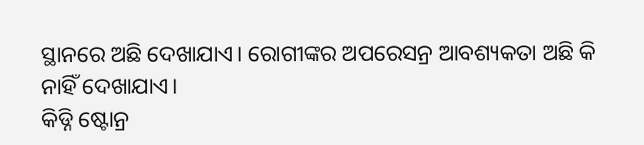ସ୍ଥାନରେ ଅଛି ଦେଖାଯାଏ। ରୋଗୀଙ୍କର ଅପରେସନ୍ର ଆବଶ୍ୟକତା ଅଛି କି ନାହିଁ ଦେଖାଯାଏ।
କିଡ୍ନି ଷ୍ଟୋନ୍ର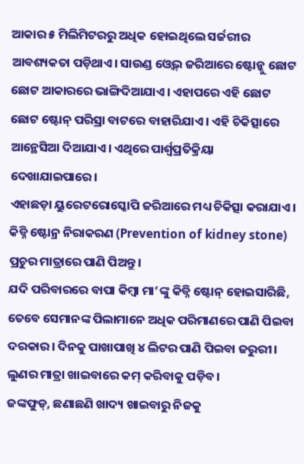ଆକାର ୫ ମିଲିମିଟରରୁ ଅଧିକ ହୋଇଥିଲେ ସର୍ଜରୀର ଆବଶ୍ୟକତା ପଡ଼ିଥାଏ। ସାଉଣ୍ଡ ଓ୍ୱେଭ୍ ଜରିଆରେ ଷ୍ଟୋନ୍କୁ ଛୋଟ ଛୋଟ ଆକାରରେ ଭାଙ୍ଗିଦିଆଯାଏ। ଏହାପରେ ଏହି ଛୋଟ ଛୋଟ ଷ୍ଟୋନ୍ ପରିସ୍ରା ବାଟରେ ବାହାରିଯାଏ। ଏହି ଚିକିତ୍ସାରେ ଆନ୍ଥେସିଆ ଦିଆଯାଏ। ଏଥିରେ ପାର୍ଶ୍ୱପ୍ରତିକ୍ରିୟା ଦେଖାଯାଇପାରେ।
ଏହାଛଡ଼ା ୟୁରେଟରୋସ୍କୋପି ଜରିଆରେ ମଧ୍ୟ ଚିକିତ୍ସା କରାଯାଏ।
କିଡ୍ନି ଷ୍ଟୋନ୍ର ନିରାକରଣ (Prevention of kidney stone)
ପ୍ରଚୁର ମାତ୍ରାରେ ପାଣି ପିଅନ୍ତୁ।
ଯଦି ପରିବାରରେ ବାପା କିମ୍ବା ମା’ଙ୍କୁ କିଡ୍ନି ଷ୍ଟୋନ୍ ହୋଇସାରିଛି, ତେବେ ସେମାନଙ୍କ ପିଲାମାନେ ଅଧିକ ପରିମାଣରେ ପାଣି ପିଇବା ଦରକାର। ଦିନକୁ ପାଖାପାଖି ୪ ଲିଟର ପାଣି ପିଇବା ଜରୁରୀ।
ଲୁଣର ମାତ୍ରା ଖାଇବାରେ କମ୍ କରିବାକୁ ପଡ଼ିବ।
ଜଙ୍କଫୁଡ୍, ଛଣାଛଣି ଖାଦ୍ୟ ଖାଇବାରୁ ନିଜକୁ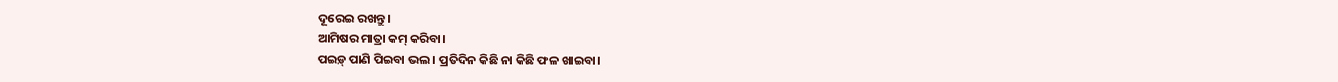ଦୂରେଇ ରଖନ୍ତୁ।
ଆମିଷର ମାତ୍ରା କମ୍ କରିବା।
ପଇଡ଼୍ ପାଣି ପିଇବା ଭଲ। ପ୍ରତିଦିନ କିଛି ନା କିଛି ଫଳ ଖାଇବା।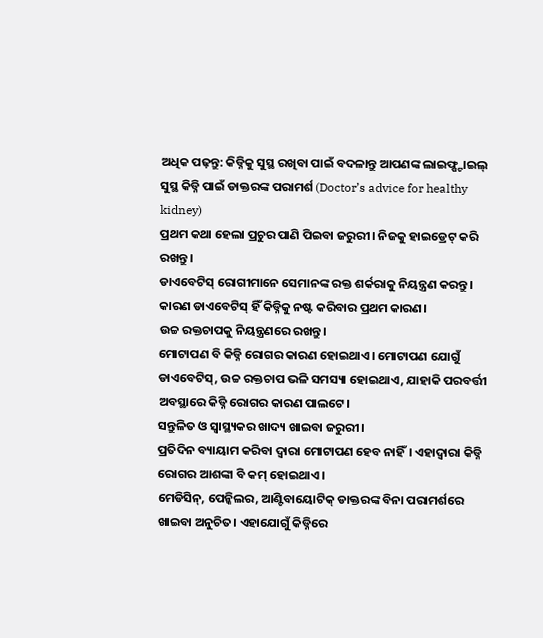ଅଧିକ ପଢ଼ନ୍ତୁ: କିଡ୍ନିକୁ ସୁସ୍ଥ ରଖିବା ପାଇଁ ବଦଳାନ୍ତୁ ଆପଣଙ୍କ ଲାଇଫ୍ଷ୍ଟାଇଲ୍
ସୁସ୍ଥ କିଡ୍ନି ପାଇଁ ଡାକ୍ତରଙ୍କ ପରାମର୍ଶ (Doctor’s advice for healthy kidney)
ପ୍ରଥମ କଥା ହେଲା ପ୍ରଚୁର ପାଣି ପିଇବା ଜରୁରୀ। ନିଜକୁ ହାଇଡ୍ରେଟ୍ କରି ରଖନ୍ତୁ।
ଡାଏବେଟିସ୍ ରୋଗୀମାନେ ସେମାନଙ୍କ ରକ୍ତ ଶର୍କରାକୁ ନିୟନ୍ତ୍ରଣ କରନ୍ତୁ। କାରଣ ଡାଏବେଟିସ୍ ହିଁ କିଡ୍ନିକୁ ନଷ୍ଟ କରିବାର ପ୍ରଥମ କାରଣ।
ଉଚ୍ଚ ରକ୍ତଚାପକୁ ନିୟନ୍ତ୍ରଣରେ ରଖନ୍ତୁ।
ମୋଟାପଣ ବି କିଡ୍ନି ରୋଗର କାରଣ ହୋଇଥାଏ। ମୋଟାପଣ ଯୋଗୁଁ ଡାଏବେଟିସ୍, ଉଚ୍ଚ ରକ୍ତଚାପ ଭଳି ସମସ୍ୟା ହୋଇଥାଏ, ଯାହାକି ପରବର୍ତ୍ତୀ ଅବସ୍ଥାରେ କିଡ୍ନି ରୋଗର କାରଣ ପାଲଟେ।
ସନ୍ତୁଳିତ ଓ ସ୍ୱାସ୍ଥ୍ୟକର ଖାଦ୍ୟ ଖାଇବା ଜରୁରୀ।
ପ୍ରତିଦିନ ବ୍ୟାୟାମ କରିବା ଦ୍ୱାରା ମୋଟାପଣ ହେବ ନାହିଁ। ଏହାଦ୍ୱାରା କିଡ୍ନି ରୋଗର ଆଶଙ୍କା ବି କମ୍ ହୋଇଥାଏ।
ମେଡିସିନ୍, ପେନ୍କିଲର, ଆଣ୍ଟିବାୟୋଟିକ୍ ଡାକ୍ତରଙ୍କ ବିନା ପରାମର୍ଶରେ ଖାଇବା ଅନୁଚିତ। ଏହାଯୋଗୁଁ କିଡ୍ନିରେ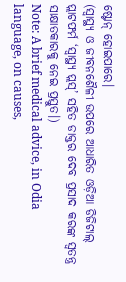ଷ୍ଟୋନ୍ ହୋଇପାରେ।
(ସ୍ୱାସ୍ଥ୍ୟ ଓ ଜୀବନଶୈଳୀ ଉପରେ ଆଧାରିତ ଓଡ଼ିଆ ଡିଜିଟାଲ୍ ପ୍ଲାଟଫର୍ମ ‘ସ୍ୱାସ୍ଥ୍ୟ ପ୍ଲସ୍’ ସହିତ ଡାକ୍ତର ଦେବ ପ୍ରସାଦ କରଙ୍କ ସ୍ୱତନ୍ତ୍ର ସାକ୍ଷାତକାରକୁ ନେଇ ପ୍ରସ୍ତୁତ।)
Note: A brief medical advice, in Odia language, on causes,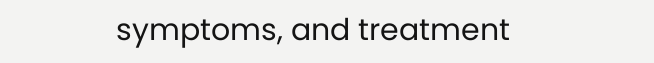symptoms, and treatment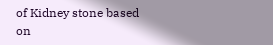of Kidney stone based on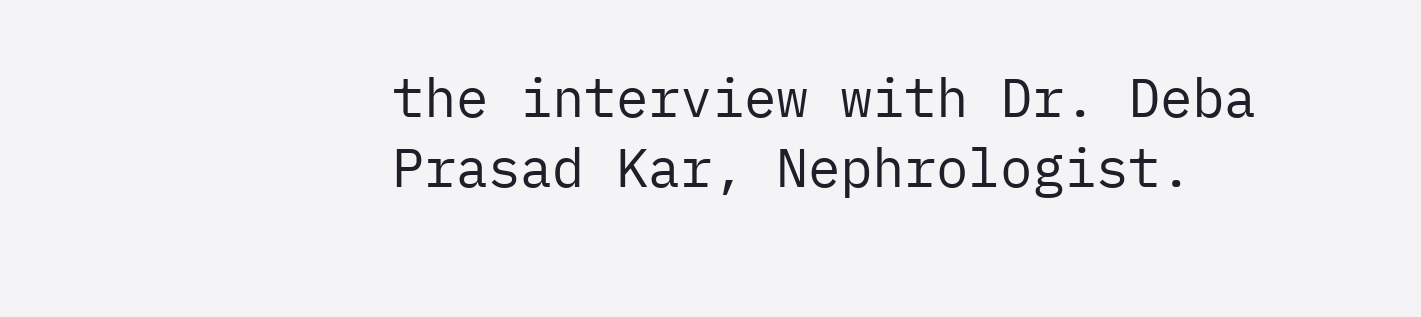the interview with Dr. Deba Prasad Kar, Nephrologist.